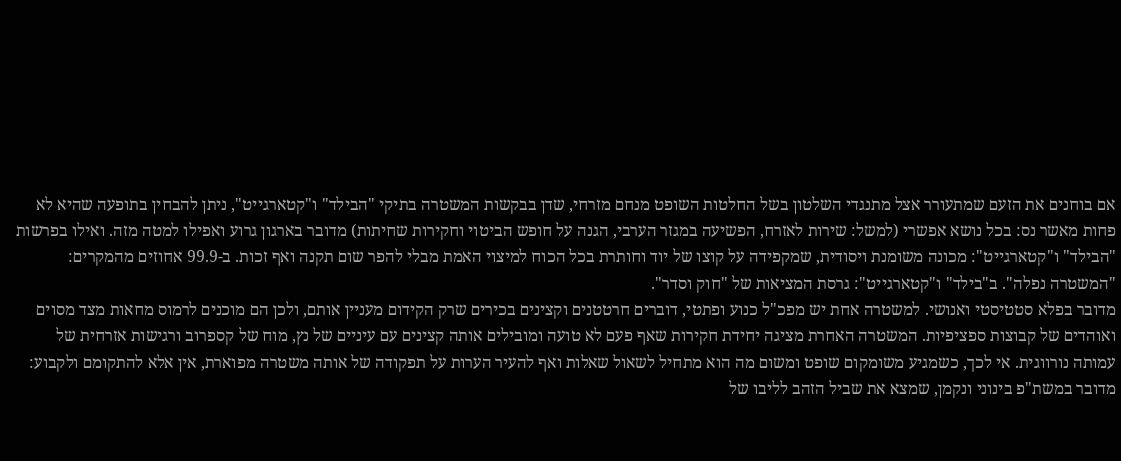אם בוחנים את הזעם שמתעורר אצל מתנגדי השלטון בשל החלטות השופט מנחם מזרחי, שדן בבקשות המשטרה בתיקי "הבילד" ו"קטארגייט", ניתן להבחין בתופעה שהיא לא פחות מאשר נס: בכל נושא אפשרי (למשל: שירות לאזרח, הפשיעה במגזר הערבי, הגנה על חופש הביטוי וחקירות שחיתות) מדובר בארגון גרוע ואפילו למטה מזה. ואילו בפרשות "הבילד" ו"קטארגייט": מכונה משומנת ויסודית, שמקפידה על קוצו של יוד וחותרת בכל הכוח למיצוי האמת מבלי להפר שום תקנה ואף זכות. ב-99.9 אחוזים מהמקרים: "המשטרה נפלה". ב"בילד" ו"קטארגייט": גרסת המציאות של "חוק וסדר".
מדובר בפלא סטטיסטי ואנושי. למשטרה אחת יש מפכ"ל כנוע ופתטי, דוברים חרטטנים וקצינים בכירים שרק הקידום מעניין אותם, ולכן הם מוכנים לרמוס מחאות מצד מסוים ואוהדים של קבוצות ספציפיות. המשטרה האחרת מציגה יחידת חקירות שאף פעם לא טועה ומובילים אותה קצינים עם עיניים של נץ, מוח של קספרוב ורגישות אזרחית של עמותה נורווגית. אי לכך, כשמגיע משומקום שופט ומשום מה הוא מתחיל לשאול שאלות ואף להעיר הערות על תפקודה של אותה משטרה מפוארת, אין אלא להתקומם ולקבוע: מדובר במשת"פ בינוני ונקמן, שמצא את שביל הזהב לליבו של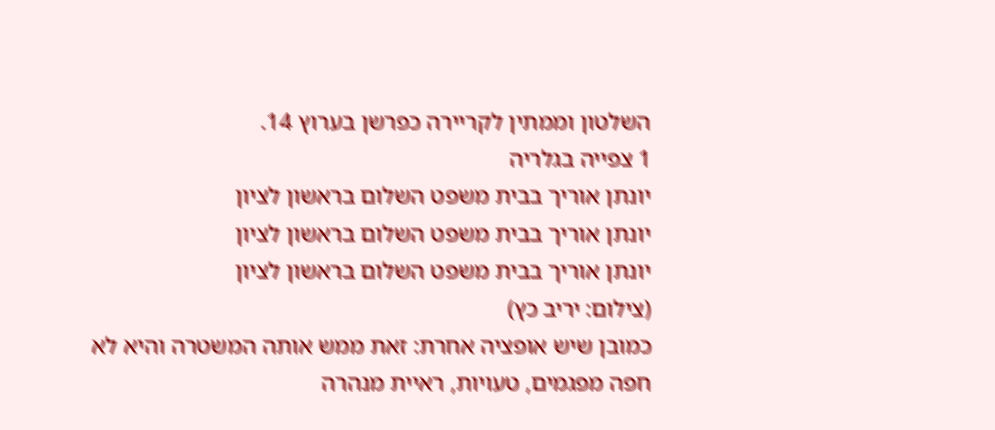השלטון וממתין לקריירה כפרשן בערוץ 14.
1 צפייה בגלריה
יונתן אוריך בבית משפט השלום בראשון לציון
יונתן אוריך בבית משפט השלום בראשון לציון
יונתן אוריך בבית משפט השלום בראשון לציון
(צילום: יריב כץ)
כמובן שיש אופציה אחרת: זאת ממש אותה המשטרה והיא לא חפה מפגמים, טעויות, ראיית מנהרה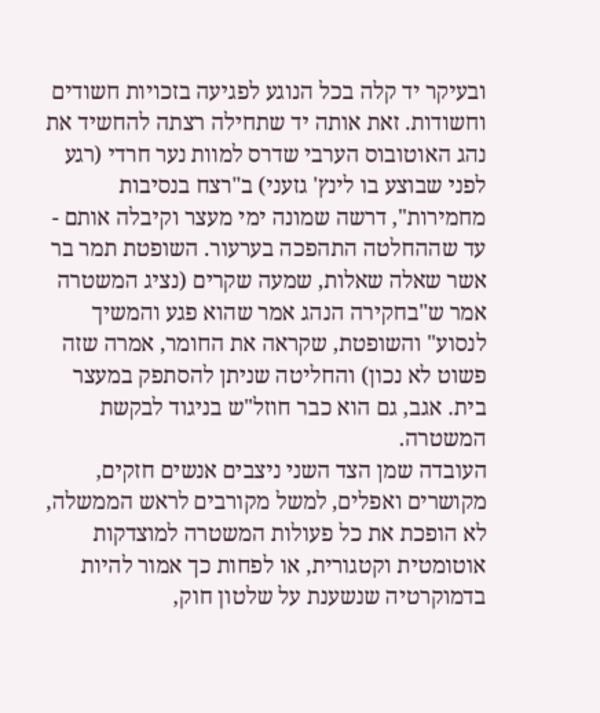ובעיקר יד קלה בכל הנוגע לפגיעה בזכויות חשודים וחשודות. זאת אותה יד שתחילה רצתה להחשיד את נהג האוטובוס הערבי שדרס למוות נער חרדי (רגע לפני שבוצע בו לינץ' גזעני) ב"רצח בנסיבות מחמירות", דרשה שמונה ימי מעצר וקיבלה אותם - עד שההחלטה התהפכה בערעור. השופטת תמר בר אשר שאלה שאלות, שמעה שקרים (נציג המשטרה אמר ש"בחקירה הנהג אמר שהוא פגע והמשיך לנסוע" והשופטת, שקראה את החומר, אמרה שזה פשוט לא נכון) והחליטה שניתן להסתפק במעצר בית. אגב, גם הוא כבר חוזל"ש בניגוד לבקשת המשטרה.
העובדה שמן הצד השני ניצבים אנשים חזקים, מקושרים ואפלים, למשל מקורבים לראש הממשלה, לא הופכת את כל פעולות המשטרה למוצדקות אוטומטית וקטגורית, או לפחות כך אמור להיות בדמוקרטיה שנשענת על שלטון חוק,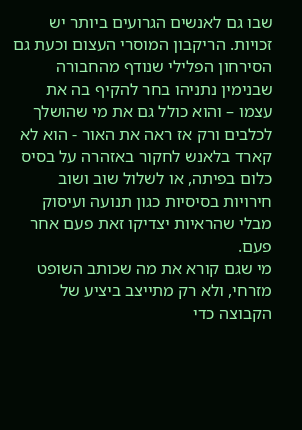שבו גם לאנשים הגרועים ביותר יש זכויות. הריקבון המוסרי העצום וכעת גם הסירחון הפלילי שנודף מהחבורה שבנימין נתניהו בחר להקיף בה את עצמו – והוא כולל גם את מי שהושלך לכלבים ורק אז ראה את האור - הוא לא קארד בלאנש לחקור באזהרה על בסיס כלום בפיתה, או לשלול שוב ושוב חירויות בסיסיות כגון תנועה ועיסוק מבלי שהראיות יצדיקו זאת פעם אחר פעם.
מי שגם קורא את מה שכותב השופט מזרחי, ולא רק מתייצב ביציע של הקבוצה כדי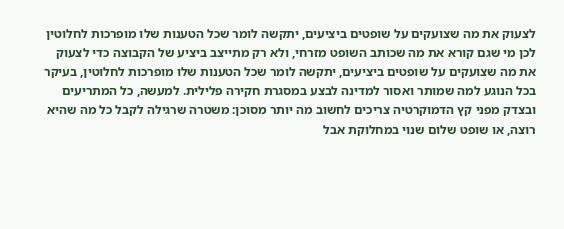לצעוק את מה שצועקים על שופטים ביציעים, יתקשה לומר שכל הטענות שלו מופרכות לחלוטין
לכן מי שגם קורא את מה שכותב השופט מזרחי, ולא רק מתייצב ביציע של הקבוצה כדי לצעוק את מה שצועקים על שופטים ביציעים, יתקשה לומר שכל הטענות שלו מופרכות לחלוטין, בעיקר בכל הנוגע למה שמותר ואסור למדינה לבצע במסגרת חקירה פלילית. למעשה, כל המתריעים ובצדק מפני קץ הדמוקרטיה צריכים לחשוב מה יותר מסוכן: משטרה שרגילה לקבל כל מה שהיא רוצה, או שופט שלום שנוי במחלוקת אבל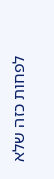לפחות כזה שלא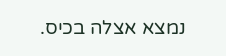נמצא אצלה בכיס.